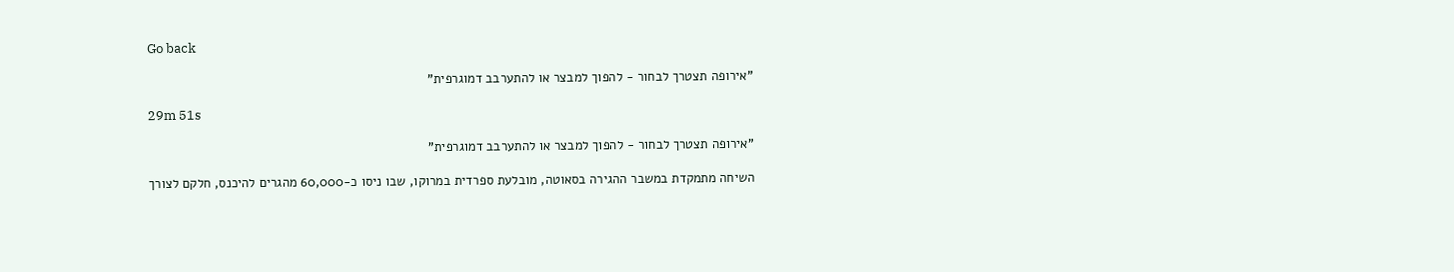Go back

"אירופה תצטרך לבחור - להפוך למבצר או להתערבב דמוגרפית"

29m 51s

"אירופה תצטרך לבחור - להפוך למבצר או להתערבב דמוגרפית"

השיחה מתמקדת במשבר ההגירה בסאוטה, מובלעת ספרדית במרוקו, שבו ניסו כ-60,000 מהגרים להיכנס, חלקם לצורך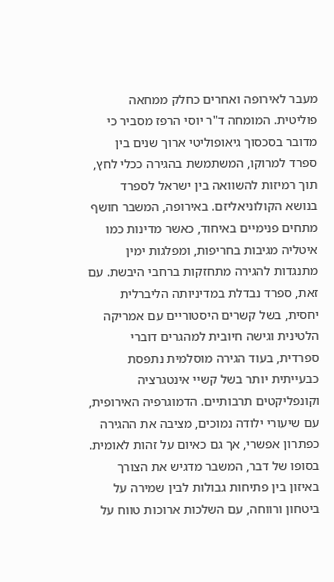מעבר לאירופה ואחרים כחלק ממחאה פוליטית. המומחה ד"ר יוסי הרפז מסביר כי מדובר בסכסוך גיאופוליטי ארוך שנים בין ספרד למרוקו, המשתמשת בהגירה ככלי לחץ, תוך רמיזות להשוואה בין ישראל לספרד בנושא הקולוניאליזם. באירופה, המשבר חושף מתחים פנימיים באיחוד, כאשר מדינות כמו איטליה מגיבות בחריפות, ומפלגות ימין מתנגדות להגירה מתחזקות ברחבי היבשת. עם זאת, ספרד נבדלת במדיניותה הליברלית יחסית, בשל קשרים היסטוריים עם אמריקה הלטינית וגישה חיובית למהגרים דוברי ספרדית, בעוד הגירה מוסלמית נתפסת כבעייתית יותר בשל קשיי אינטגרציה וקונפליקטים תרבותיים. הדמוגרפיה האירופית, עם שיעורי ילודה נמוכים, מציבה את ההגירה כפתרון אפשרי, אך גם כאיום על זהות לאומית. בסופו של דבר, המשבר מדגיש את הצורך באיזון בין פתיחות גבולות לבין שמירה על ביטחון ורווחה, עם השלכות ארוכות טווח על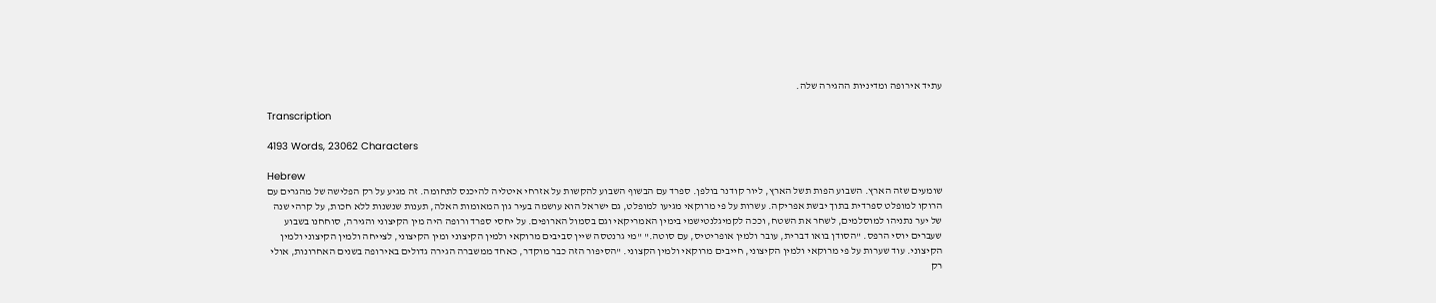עתיד אירופה ומדיניות ההגירה שלה.

Transcription

4193 Words, 23062 Characters

Hebrew
שומעים שזה הארץ. השבוע הפות תשל הארץ, ליור קודנר בולפן. ספרד עם הבשוף השבוע להקשות על אזרחי איטליה להיכנס לתחומה. זה מגיע על רק הפלישה של מהגרים עם הרוקו למופלט ספרדית בתוך יבשת אפריקה. עשרות על פי מרוקאי מגיעו למופלט, גם ישראל הוא עושמה בעיר גון המאומות האלה, תענות שנשנות ללא חכות, על קרהי שנה של יער נתניהו למוסלמים, לשחר את השטח, וככה לקמיגלנטישמי בימין האמריקאי וגם בסמול הארופים. על יחסי ספרד ורופה היה מין הקיצוני והגירה, סוחחנו בשבוע שעברים יוסי הרפס. "הסודן בואו דברית, עובר ולמין אופריטיס, עם סוטה." "מי גרנטסה שיין סביבים מרוקאי ולמין הקיצוני ומין הקיצוני, לצייחה ולמין הקיצוני ולמין הקיצוני. עוד שערות על פי מרוקאי ולמין הקיצוני, חייבים מרוקאי ולמין הקצוני. "הסיפור הזה כבר מוקדר, כאחד ממשברה הגירה גדולים באירופה בשנים האחרונות, אולי רק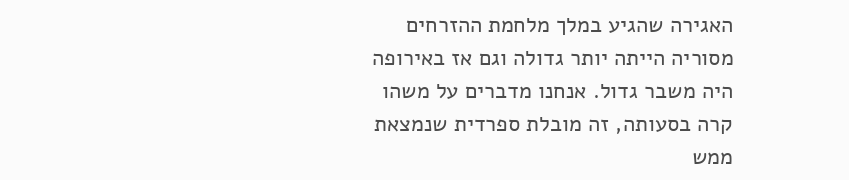האגירה שהגיע במלך מלחמת ההזרחים מסוריה הייתה יותר גדולה וגם אז באירופה היה משבר גדול. אנחנו מדברים על משהו קרה בסעותה, זה מובלת ספרדית שנמצאת ממש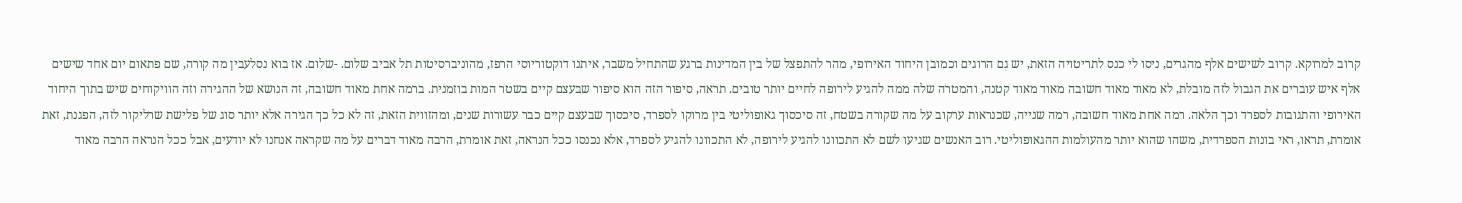קרוב למרוקא. קרוב לשישים אלף מהגרים, ניסו לי כנס לתריטויה הזאת, יש גם הרוגים וכמובן היחוד האירופי, מהר להתפצל של בין המדינות ברגע שהתחיל משבר, איתנו דוקטוריוסי הרפז, מהוניברסיטות תל אביב שלום. -שלום. אז בוא נסלעבין מה קורה, שם פתאום יום אחד שישים אלף איש עוברים את הגבול לזה מובלת, לא מאוד מאוד חשובה מאוד מאוד קטנה, והמטרה שלה ממה להגיע לירופה לחיים יותר טובים. תראה, סיפור הזה הוא סיפור שבעצם קיים בשטר המות בוזמנית. ברמה אחת מאוד חשובה, זה הנושא של ההגירה וזה הוויקוחים שיש בתוך היחוד האירופי והתגובות לספרד וכך הלאה. רמה אחת מאוד חשובה, רמה שנייה, שכנראות ערקוב על מה שקורה בשטח, זה סיכסוך גאופוליטי בין מרוקו לספרד, סיכסוך שבעצם קיים כבר עשורות שנים, ומהזווית הזאת, זה לא כל כך הגירה אלא יותר סוג של פלישת שרליקור לזה, הפגנת, זאת אומרת, תראו, ראי בונות הספרדית, משהו שהוא יותר מהעולמות ההגאופוליטי. רוב האנשים שגיעו לשם לא התכוונו להגיע לירופה, לא התכוונו להגיע לספרד, אלא נכנסו ככל הנראה, זאת אומרת, הרבה מאוד דברים על מה שקראה אנחנו לא יודעים, אבל ככל הנראה הרבה מאוד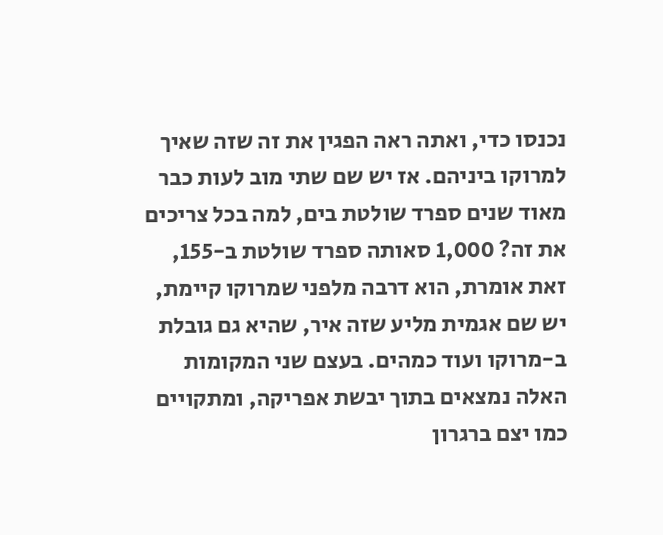נכנסו כדי, ואתה ראה הפגין את זה שזה שאיך למרוקו ביניהם. אז יש שם שתי מוב לעות כבר מאוד שנים ספרד שולטת בים, למה בכל צריכים את זה? 1,000 סאותה ספרד שולטת ב-155, זאת אומרת, הוא דרבה מלפני שמרוקו קיימת, יש שם אגמית מליע שזה איר, שהיא גם גובלת ב-מרוקו ועוד כמהים. בעצם שני המקומות האלה נמצאים בתוך יבשת אפריקה, ומתקויים כמו יצם ברגרון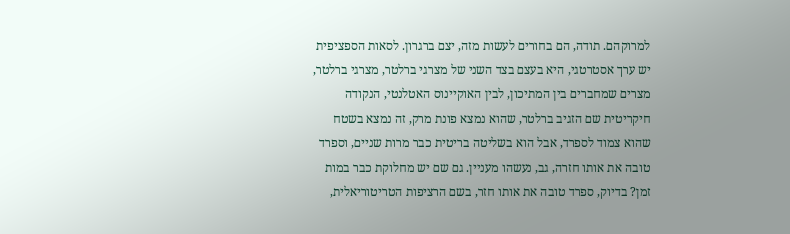למרוקהם. תודה, הם בחורים לעשות מזה, יצם ברגרון. לסאות הספציפית יש ערך אסטרטגי, היא בעצם בצד השני של מצרגי ברלטר, מצרגי ברלטר, מצרים שמחברים בין המתיכון, לבין האוקיינוס האטלנטי, הנקודה חיקריטית שם הזגיב ברלטר, שהוא נמצא פונת מרק, זה נמצא בשטח שהוא צמוד לספרד, אבל הוא בשליטה בריטית כבר מרות שניים, וספרד טובה את אותו חזרה, גב, נעשהו מעניין. גם שם יש מחלוקת כבר במות זמן? בדיוק, ספרד טובה את אותו חזר, בשם הרציפות הטריטוריאלית,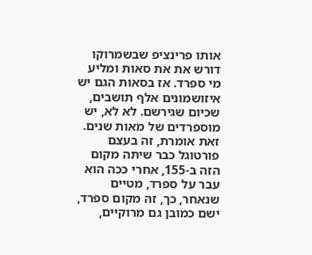אותו פרינציפ שבשמרוקו דורש את את סאות ומליע מי ספרד. אז בסאות הגם יש איזושמונים אלף תושבים, שכיום שגירשם. לא לא, יש מוספרדים של מאות שנים. זאת אומרת, זה בעצם פורטוגל כבר שיתה מקום הזה ב-155, אחרי ככה הוא עבר על ספרד, מטיים שנאחר, כך, זה מקום ספרד, ישם כמובן גם מרוקיים,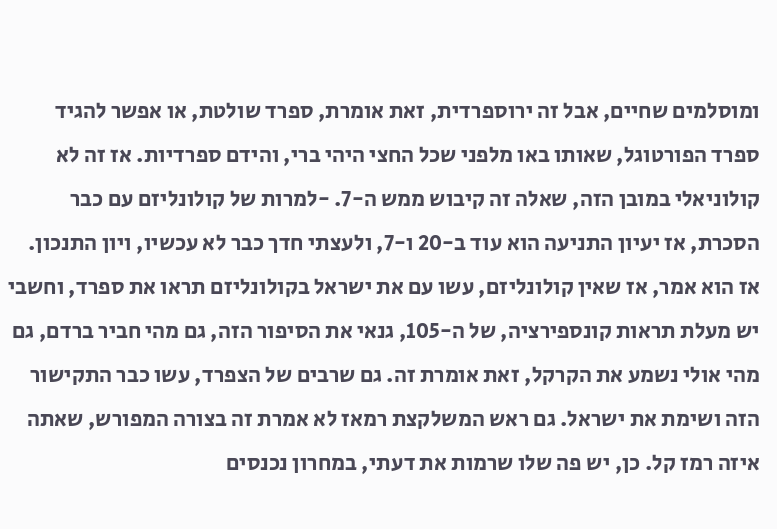ומוסלמים שחיים, אבל זה ירוספרדית, זאת אומרת, ספרד שולטת, או אפשר להגיד ספרד הפורטוגל, שאותו באו מלפני שכל החצי היהי ברי, והידם ספרדיות. אז זה לא קולוניאלי במובן הזה, שאלה זה קיבוש ממש ה-7. -למרות של קולונליזם עם כבר הסכרת, אז יעיון התניעה הוא עוד ב-20 ו-7, ולעצתי חדך כבר לא עכשיו, ויון התנכון. אז הוא אמר, אז שאין קולונליזם, עשו עם את ישראל בקולונליזם תראו את ספרד, וחשבי יש מעלת תראות קונספירציה, של ה-105, גנאי את הסיפור הזה, גם מהי חביר ברדם, גם מהי אולי נשמע את הקרקל, זאת אומרת זה. גם שרבים של הצפרד, עשו כבר התקישור הזה ושימת את ישראל. גם ראש המשלקצת רמאז לא אמרת זה בצורה המפורש, שאתה איזה רמז קל. כן, יש פה שלו שרמות את דעתי, במחרון נכנסים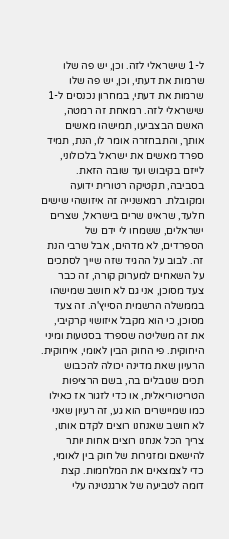ל-1 שישראלי לזה. וכן, יש פה שלו שרמות את דעתי, וכן, יש פה שלו שרמות את דעתי, במחרון נכנסים ל-1 שישראלי לזה. רמאחת זה רמטה, האשם הבצביעו, תמישהו מאשים אותך, והתבחזרה אומר לו, הנת, תמיד ספרד מאשים את ישראל בלכולוני, לייזם בקיבוש ועד שובה הזאת. בסביבה, תקטיקה רטורית ידועה ומקובלת. רמאשנייה זה איזושהי שישים חלעד, שראינו שרים בישראל, שצרים ישראלים, ששמחו לי ידם של הספרדים, לא מדהים, אבל שרבי הנת זה. לבוב על ההגיד שזה שייך לסתכים על השאחים למערוק קורה, זה כבר צעד מסוכן, אני גם לא חושב שמישהו בממשלה הרשמית הסייץ'ה. זה צעד מסוכן, כי הוא מקבל איזושוי קרקיבי, את זה משליטה שספרד בסטעות ומיני היחוקית. פי החוק הבין לאומי, איחוקית. הרעיון שאת מדינה יכולה להכבוש תכים שגובלים בה, בשם הרציפות הטריטוריאלית, או כדי לזגור אז כאילו כמו שמיישרים הוא גע, זה רעיון שאני לא חושב שאנחנו רוצים לקדם אותו, צריך הכל אנחנו רוצים אחות יותר להישאם ומזגירות של חוק בין לאומי, כדי לצמצאים את המלחמות. קצת דומה לטביעה של ארגנטינה עלי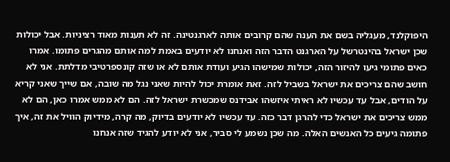היפוקלנד, מעגליה בשם את הענה שהם קרובים אותה לארגנטינה. זה לא תענות מאוד רציניות. אבל יכולות שכן ישראל בהינטרשל על הארגנט הדבר הזה ואנחנו לא יודעים באמת למה אותם מהגרים פתומו. אמרו כאים פתומי גיעו להיזור הזה, יכולות שמישהו הגיע ועודת אותם לא או שזה קונספרטיבי מדלתת. אני לא חושב שהם צריכים את ישראל בשביל לזה. זאת אומרת יכול להיות שאני נגל מה שובה, אם שייך שאני קריא על הודים, אבל עד עכשיו לא ראיתי איזשהו אבידנס שמכשרת ישראל לזה. הם לא ממש אמרו כאן, הם לא ממש צריכים את ישראל כדי להרגן דבר כזה. עד עכשיו לא יודעים בדיוק, מה קרה, מידיוק הוויל את זה, איך פתומה גיעים כל האנשים האלה. מה שכן נשמע לי סביר, אני לא יודע להגיד שזה אנחנו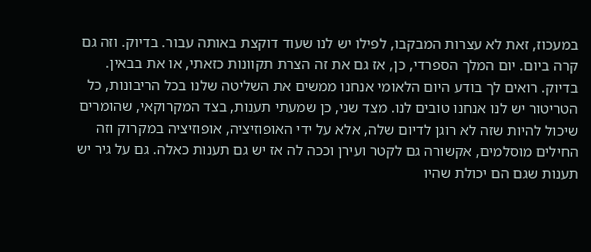במעכוז, זאת לא עצרות המבקבו, לפילו יש לנו שעוד דוקצת באותה עבור. בדיוק. וזה גם קרה ביום. יום המלך הספרדי, כן, אז גם את זה הצרת תקוונות כזאתי, או את בבאין. בדיוק. רואים לך בודע היום הלאומי אנחנו ממשים את השליטה שלנו בכל הריבונות, כל הטריטור יש לנו אנחנו טובים לנו. מצד שני, כן שמעתי תענות, בצד המקרוקאי, שהומרים שיכול להיות שזה לא רוגן לדיום שלה, אלא על ידי האופוזיציה, אופוזיציה במקרוק וזה החילים מוסלמים, אקשורה גם לקטר ועירן וככה לה אז יש גם תענות כאלה. גם על גיר יש תענות שגם הם יכולת שהיו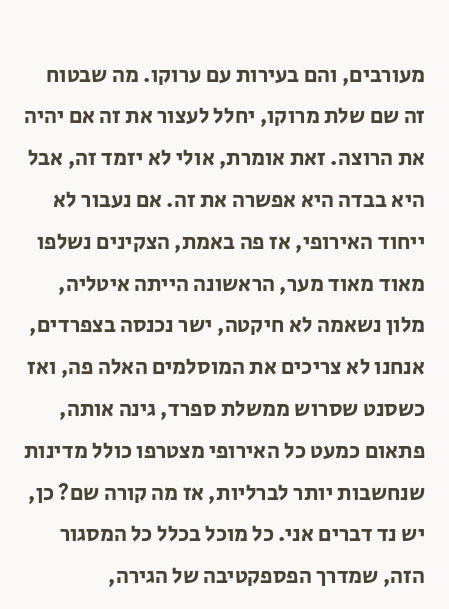מעורבים, והם בעירות עם ערוקו. מה שבטוח זה שם שלת מרוקו, יחלל לעצור את זה אם יהיה את הרוצה. זאת אומרת, אולי לא יזמד זה, אבל היא בבדה היא אפשרה את זה. אם נעבור לא ייחוד האירופי, אז פה באמת, הצקינים נשלפו מאוד מאוד מער, הראשונה הייתה איטליה, מלון נשאמה לא חיקטה, ישר נכנסה בצפרדים, אנחנו לא צריכים את המוסלמים האלה פה, ואז כשסנט שסרוש ממשלת ספרד, גינה אותה, פתאום כמעט כל האירופי מצטרפו כולל מדינות שנחשבות יותר לברליות, אז מה קורה שם? כן, יש נד דברים אני. כל מוכל בכלל כל המסגור הזה, שמדרך הפספקטיבה של הגירה,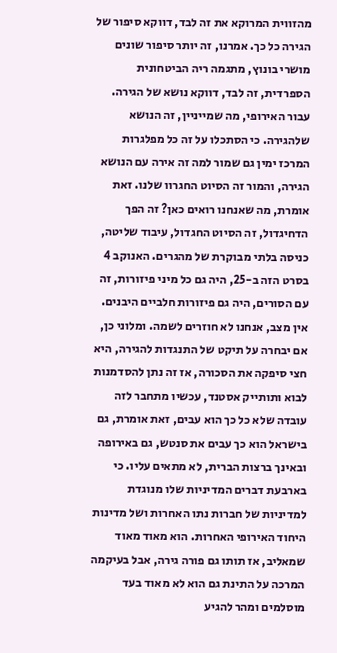מהזווית המרוקא את זה לבד, דווקא סיפור של הגירה כל כך. אמרנו, זה יותר סיפור שונים מושרי בונוץ, מתגמה ריה הביטחונית הספרדית, זה לבד, דווקא נושא של הגירה. עבור האירופי, מה שמייניין, זה הנושא שלהגירה. כי הסתכלו על זה כל מפלגרות המרכז ימין גם שמור למה זה אירה עם הנושא הגירה, והמור זה הסיוט החגרוו שלנו. זאת אומרת, מה שאנחנו רואים כאן? זה הפך הדחיגדול, זה הסיוט החגדול, עיבוד שליטה, כניסה בלתי מבוקרת של מהגרים. האנוקב 4 בסרט הזה ב-25, היה גם כל מיני פיזורות, זה עם הסורים, היה גם פיזורות חלביים היבנים. אין מצב, אנחנו לא חוזרים לשמה. ומלוני כן, אם יבחרה על תיקט של התנגדות להגירה, היא חצי סיפקה את הסכורה, אז זה נתן להסדמנות לבוא ותותייק אסטנד, עכשיו מתחבר לזה עובדה שלא כל כך הוא עבים, זאת אומרת, גם בישראל הוא כך עבים את סנטש, גם באירופה ובאינך ברצות הברית, לא מתאים עליו. כי בארבעת דברים המדיניות שלו מנוגדת למדיניות של חברות נתו האחרות ושל מדינות היחוד האירופי האחרות. הוא מאוד מאוד שמאליב, אז תותו גם פורה גירה, אבל בעיקמה המרכה על התינת גם הוא לא מאוד בעד מוסלמים ומהר להגיע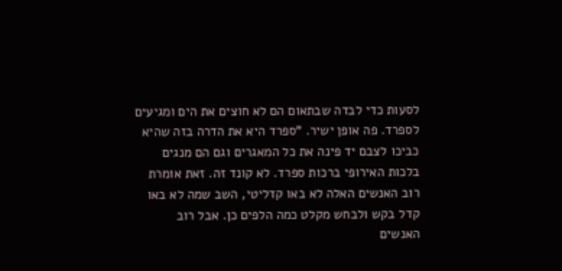לסעות כדי לבדה שבתאום הם לא חוצים את הים ומגיעים לספרד. פה אופן ישיר. "ספרד היא את הדרה בזה שהיא כביכו לצבם יד פינה את כל המאגרים וגם הם מנגים בלכות האירופי ברכות ספרד. לא קונד זה. זאת אומרת רוב האנשים האלה לא באו קדליטי, השב שמה לא באו קדל בקש ולבחש מקלט כמה הלפים כן. אבל רוב האנשים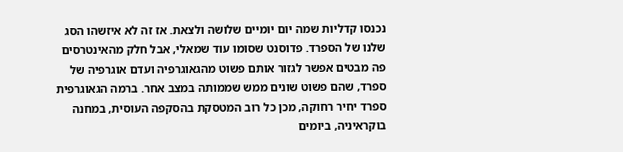נכנסו קדליות שמה יום יומיים שלושה ולצאת. אז זה לא איזשהו הסג שלנו של הספרד. פדוסנט שסומו עוד שמאלי, אבל חלק מהאינטרסים פה מבטים אפשר לגזור אותם פשוט מהגאוגרפיה ועדם אוגרפיה של ספרד, שהם פשוט שונים ממש שממותה במצב אחר. ברמה הגאוגרפית ספרד יחיר רחוקה, מכן כל רוב המטסקת בהסקפה העוסית, במחנה בוקראיניה, ביומים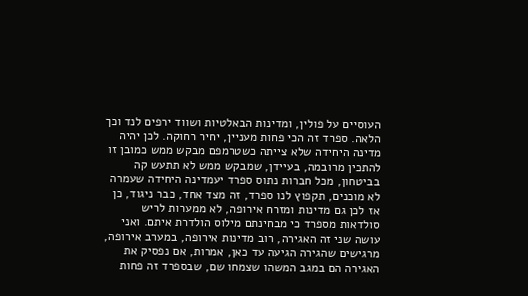העוסיים על פולין, ומדינות הבאלטיות ושווד ירפים לנד וכך הלאה. ספרד זה הכי פחות מעניין, יחיר רחוקה. לכן יהיה מדינה היחידה שלא צייתה כשטרמפם מבקש ממש כמובן זו להתכין מרובמה, בעיידן, שמבקש ממש לא תתעש קה בביטחון, מכל חברות נתוס ספרד יעמדינה היחידה שעמרה לא מוכנים, תקפוץ לנו ספרד, זה מצד אחד, כבר ניגוד, כן אז לכן גם מדינות ומזרח אירופה, לא ממערות לריש סולדאות מספרד כי מבחינתם מילוס הולדרת איתם. ואני עושה שני זה האגירה, רוב מדינות אירופה, במערב אירופה, מרגישים שהגירה הגיעה עד כאן, אמרות, אם נפסיק את האגירה הם במגב המשהו שצמחו שם, שבספרד זה פחות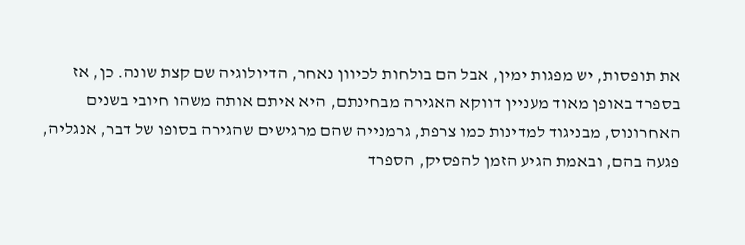את תופסות, יש מפגות ימין, אבל הם בולחות לכיוון נאחר, הדיולוגיה שם קצת שונה. כן, אז בספרד באופן מאוד מעניין דווקא האגירה מבחינתם, היא איתם אותה משהו חיובי בשנים האחרונוס, מבניגוד למדינות כמו צרפת, גרמנייה שהם מרגישים שהגירה בסופו של דבר, אנגליה, פגעה בהם, ובאמת הגיע הזמן להפסיק, הספרד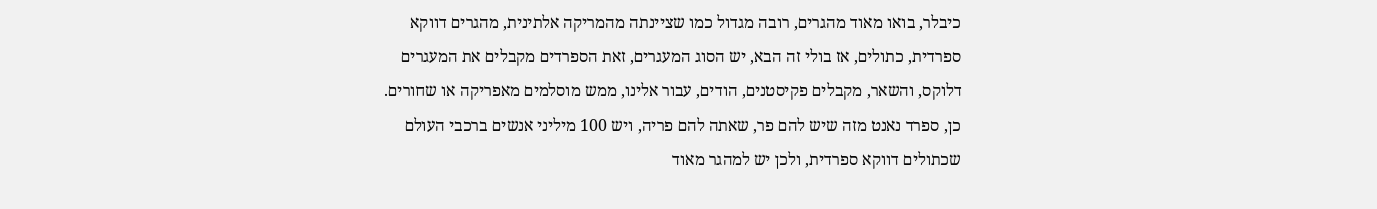כיבלר, בואו מאוד מהגרים, רובה מגדול כמו שציינתה מהמריקה אלתינית, מהגרים דווקא ספרדית, כתולים, אז בולי זה הבא, יש הסוג המעגרים, זאת הספרדים מקבלים את המעגרים דלוקס, והשאר, מקבלים פקיסטנים, הודים, עבור אלינו, ממש מוסלמים מאפריקה או שחורים. כן, ספרד נאנט מזה שיש להם פר, שאתה להם פריה, ויש 100 מיליני אנשים ברכבי העולם שכתולים דווקא ספרדית, ולכן יש למהגר מאוד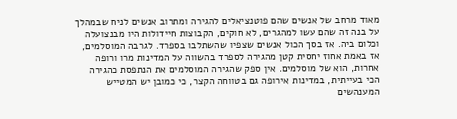מאוד מרחב של אנשים שהם פוטנציאלים להגירה ומתרוב אנשים לניח שבמהלך על בנה זה שהם עשו למהגרים, לא חוקים, הקבוצות חיידולות היו מבנצועלה וכלום ביה. אז בסך הכול אנשים שצפיו שהשתלבו בספרד. לגרבה המוסלמים, אז באמת אחוז יחסית קטן מהגירה לספרד בהשווה על המדינות מרו ורופה אחרות, הוא של מוסלמים. אין ספק שהגירה המוסלמים את הנתפסת כהגירה הכי בעייתית, במדינות אירופה גם בטווחה הקצר, כי כמובן יש המטייש המענהשים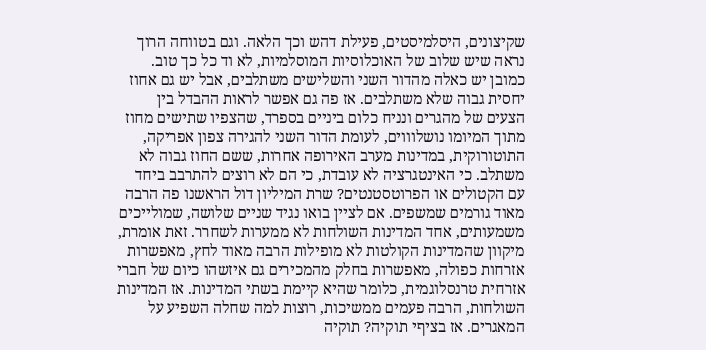שקיצונים, היסלמיסטים, פעילת דהש וכך הלאה. וגם בטווחה הרוך נראה שיש שלוב של האוכלוסיות המוסלמיות, לא וד כל כך טוב. כמובן יש כאלה מהדור השני והשלישים משתלבים, אבל יש גם אחוז יחסית גבוה שלא משתלבים. אז פה גם אפשר לראות ההבדל בין הצעים של מהגרים ונניח כלום ביניים בספרד, שהצפיו שתישים מחוז מתוך המיומו נושלוווים, לעומת הדור השני להגירה צפון אפריקה, התוטורוקית, במדינות מערב האירופה אחרות, ששם החוז גבוה לא משתלב. כי האינטגרציה לא עובדת, כי הם לא רוצים להתרבב ביחד עם הקטולים או הפרוטסטנטים? שרת המיליון דול הראשנו פה הרבה מאוד גורמים שמשפים. אם לציין בואו נגיד שניים שלושה, שמולייכים משמעותים, אחד המדינות השולחות לא ממערות לשחרר. זאת אומרת, מיקוון שהמדינות הקולטות לא מופילות הרבה מאוד לחץ, מאפשרות אזרחות כפולה, מאפשרות בחלק מהמכירים גם איזשהו כיום של חברי אזרחית טרנסלוגמית, כלומר שהיא קיימת בשתי המדינות. אז המדינות השולחות, הרבה פעמים ממשיכות, רוצות למה שחלה השפיע על המאגרים. אז בציףי תוקיה? תוקיה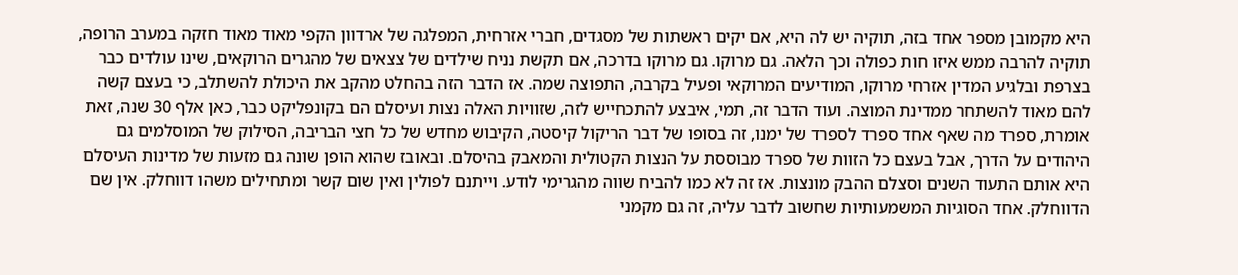היא מקמובן מספר אחד בזה, תוקיה יש לה היא, אם יקים ראשתות של מסגדים, חברי אזרחית, המפלגה של ארדוון הקפי מאוד מאוד חזקה במערב הרופה, תוקיה להרבה ממש איזו חות כפולה וכך הלאה. גם מרוקו. גם מרוקו בדרכה, אם תקשת נניח שילדים של צצאים של מהגרים הרוקאים, שינו עולדים כבר בצרפת ובלגיע המדין אזרחי מרוקו, המודיעים המרוקאי ופעיל בקרבה, התפוצה שמה. אז הדבר הזה בהחלט מהקב את היכולת להשתלב, כי בעצם קשה להם מאוד להשתחר ממדינת המוצה. ועוד הדבר זה, תמי, איבצע להתכחייש לזה, שזוויות האלה נצות ועיסלם הם בקונפליקט כבר, כאן אלף 30 שנה, זאת אומרת, ספרד מה שאף אחד ספרד לספרד של ימנו, זה בסופו של דבר הריקול קיסטה, הקיבוש מחדש של כל חצי הבריבה, הסילוק של המוסלמים גם היהודים על הדרך, אבל בעצם כל הזוות של ספרד מבוססת על הנצות הקטולית והמאבק בהיסלם. ובאובז שהוא הופן שונה גם מזעות של מדינות העיסלם היא אותם התעוד השנים וסצלם ההבק מונצות. אז זה לא כמו להביח שווה מהגרימי לודע. וייתנם לפולין ואין שום קשר ומתחילים משהו דווחלק. אין שם הדווחלק. אחד הסוגיות המשמעותיות שחשוב לדבר עליה, זה גם מקמני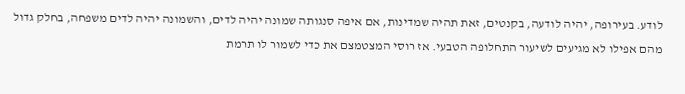לודע. בעירופה, יהיה לודעה, בקנטים, זאת תהיה שמדינות, אם איפה סנגותה שמונה יהיה לדים, והשמונה יהיה לדים משפחה, בחלק גדול מהם אפילו לא מגיעים לשיעור התחלופה הטבעי. אז רוסי המצטמצם את כדי לשמור לו תרמת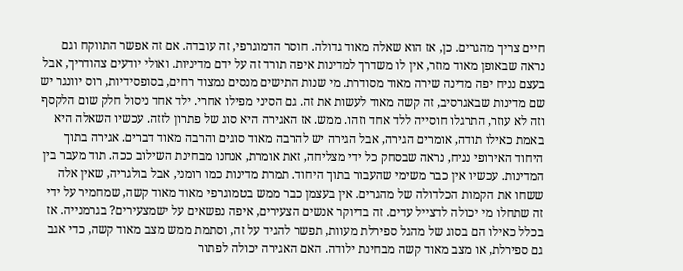חיים צריך מהגרים. כן, אז הוא שאלה מאוד גדולה. חוסר הדמוגרפי, זה עובדה. אם זה אפשר התווקח וגם נראה שבאופן מאוד מוזר, אין לו משדרך למדינות איפה תורד זה על ידם מדיניות. ואולי יודעים צהודריך, אבל בעצם נניח יפה מדינה שירה מאוד מסודרת. מי שנות התישים מנסים נמצוד רחים, בסופסידיות, רוס יוונגר יש שם מדינות שבאגרסיב, זה קשה מאוד לעשות את זה. גם הסיני מפילו אחרי. ילד אחד ניסול חלק שום הלקסף וזה לא עוזר, התרגלו חוסייה ללד אחד וזהו. ממש. אז האגירה היא סוג של פתרון לזזה. עכשיו השאלה היא באמת כאילו תודה, אומרים הגירה, אבל הגירה יש להרבה מאוד סוגים והרבה מאוד דברים. אגירה בתוך היחוד האירופי נניח, נראה שבסחק כל ידי מצליחה, זאת אומרת, אנחנו מבחינת השילוב ככה. תוד מעבר בין המדינות. עכשיו אין כבר משימי שהעבור בתוך היחוד. תמרת מדינות כמו רומני, אבל בולגריה, שאין אלה ששחו את הקמות הכלדולה של מהגרים. אין בעצמן כבר ממש בטמוגרפי מאוד מאוד קשה, שמחמיר על ידי זה שתחלו מי יכולה לדצייל עדים. זה בדיוקר אנשים הצעירים, איפה נפשאים על ישמצעירים? בגרמנייה. אז בכלל כאילו הם בסוג של מהגל ספירלת מעוות, תפשר להגיד על זה, וסתמת ממש מצב מאוד קשה, כדי אגב גם ספירלת, או מצב מאוד קשה מבחינת ילודה. האם האגירה יכולה לפתור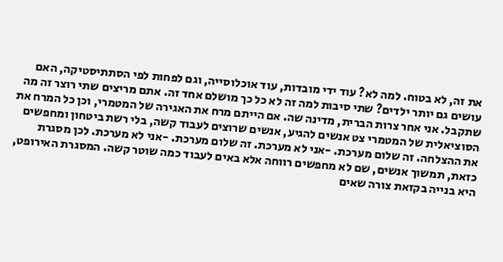את זה, לא בטוח. למה לא? עוד ידי מובדות, עוד אוכלוסייה, וגם לפחות לפי הסתתיסטיקה, האם עושים גם יותר ילדים? שתי סיבות למה זה לא כל כך מושלם אחד זה. אתם מריצים שתי רוצר זה מה שתקבל. אני אחר צרות הברית, מדינה שה. אם הייתם מרח את האגירה של המטמרי, וכן כל המרח את הסוציאלית של המטמרי צט אנשים להגיע, אנשים שרוצים לעבוד קשה, בלי רשת ביטחון ומחפשים את ההצלחה. זה שלום מערכת. -אני לא מערכת. זה שלום מערכת. -אני לא מערכת. לכן מסגרת כזאת, תמשוך אנשים, שם לא מחפשים רווחה אלא באים לעבוד כמה שוטר קשה. המסגרת האירופט, היא בנייה בקזאת צורה שאים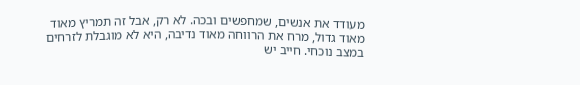מעודד את אנשים, שמחפשים ובכה. לא רק, אבל זה תמריץ מאוד מאוד גדול, מרח את הרווחה מאוד נדיבה, היא לא מוגבלת לזרחים במצב נוכחי. חייב יש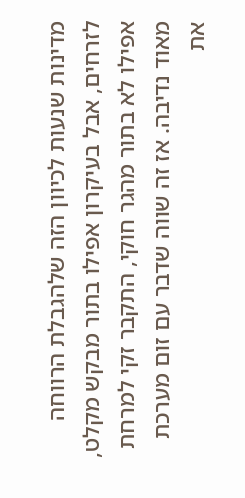מדינות שנעות לכיוון הזה שלהגבלת הרווחה לזרחים, אבל בעיקרון אפילו בתור מבקש מקלט, אפילו לא בתור מהגר חוקי, התקבר זקי למרחת מאוד נדיבה. אז זה שווה שדבר עם זום מערכת את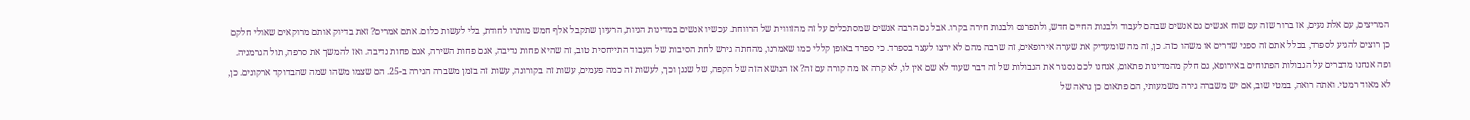המריצים, עם אלת נעים, אז ברור שזה עם שוח אנשים גם אנשים שבהם לעבוד ולבנות החיים חדש, ולתפרנס ולבנות חירה בקרו. אבל גם הרבה אנשים שמסתכלים על זה מהזוווית של הרווחת. עכשיו אנשים במדינות הניות, הרעיון שתקבל אלף חמש מותרו לחודת, בלי לעשות כלום. אתם אמרים? זאת בדיוק אותם מרוקאים שאולי חלקם כן רוצים להגיע לספרד, בכלל אתם זה ספני שדרים או משהו כזה. כן, זה מה שומעדיק את שערה אירופאים, זה שרבה מהם לא ירצו לעצר בספרד. כי ספרד באופן קללי כמו שאמרנו, מהחתה גירש לחת הסיבות של העבוד התייחסית טוב, זה שהיא פחות נדיבה, אגם פחות השירה, אגם פחות נדיבה. ואז להמשך את סרפה, תול הגרמניה. ופה אנחנו מדברים על הגבולות הפתוחים באירופא, גם חלק מהמדינות פתאום, אנחנו לכם נסגור את הגבולות של זה דבר שעוד לא שם אין לו, לא קרה אז מה קורה עם זה? אז הנושא הזה של הקפה, של שנגן וכך, לעשות זה כמה פעמים, עשות זה בקורונה, עשות זה בזמן משברה הגירה ב-25. הם שצמו משהו שמה שהבדוקד ארקונים. כן, לא מאוד רמטי. ואתה רואה, במטי שוב, אם יש משברה גירה משמעותי, הם פתאום כן נראה של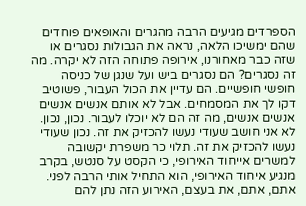הספרדים מגיעים הרבה מהגרים והאופאים פוחדים שהם ימשיכו הלאה, נראה את הגבולות נסגרים או שזה כבר מאחורנו, אירופה פתוחה הזה לא יקרה. מה זה נסגרים? הם נסגרים ביש ועל שנגן של כניסה חופשי חופשיים. הם עדיין את הכול העבור, פשוטיב דקו לך את המסמחים. אבל לא אותם אנשים אנשים אנשים אנשים, מה זה הם לא יוכלו לעבור. נכון, נכון. לא אני חושב שעודי נעשו להכזיק את זה. נכון שעודי נעשו להכזיק את זה. תלוי כר משפרת יקשובה למשרים אייחוד האירופי, כי הקסט על סנטש, בקרב מנגיע איחוד האירופי, הוא התחיל אותי הרבה לפני. אתם, אתם, את בעצם, האירוע הזה נתן להם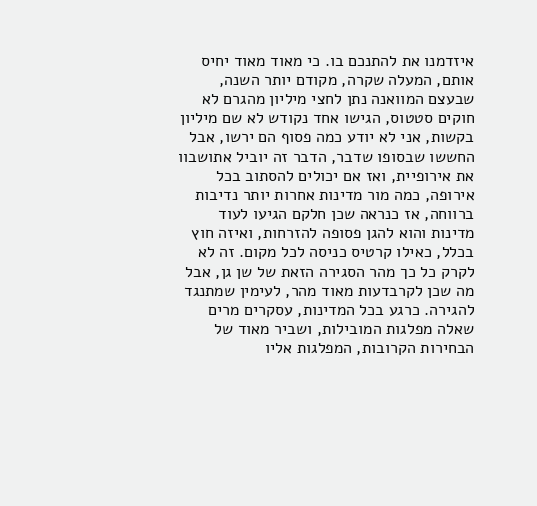איזדמנו את להתנכם בו. כי מאוד מאוד יחיס אותם, המעלה שקרה, מקודם יותר השנה, שבעצם המוואנה נתן לחצי מיליון מהגרם לא חוקים סטטוס, הגישו אחד נקודש לא שם מיליון בקשות, אני לא יודע כמה פסוף הם ירשו, אבל החששו שבסופו שדבר, הדבר זה יוביל אתושבוו את אירופיית, ואז אם יכולים להסתוב בכל אירופה, כמה מור מדינות אחרות יותר נדיבות ברווחה, אז כנראה שכן חלקם הגיעו לעוד מדינות והוא להגן פסופה להזרחות, ואיזה חוץ בכלל, כאילו קרטיס כניסה לכל מקום. זה לא לקרק כל כך מהר הסגירה הזאת של שן גן, אבל מה שכן לקרבדעות מאוד מהר, לעימין שמתנגד להגירה. כרגע בכל המדינות, עסקרים מרים שאלה מפלגות המובילות, ושביר מאוד של הבחירות הקרובות, המפלגות אליו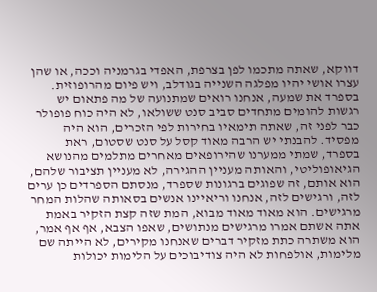דווקא, שאתה מתכמו לפן בצרפת, האפדי בגרמניה וככה, או שהן עצרו אושי יהיו מפלגה השנייה בגודלב, ויש פיום מהרופוזית. בספרד את שמעה, אנחנו רואים שמתנועה של מה פתאום יש רגשות להומים מתחדים סביב סנט ששולאו, לא היה כוח פופולר כבר לפני זה, שאתה תימאיו בחירות לפי הזכרים, הוא היה מפסיד. להבנתי יש הרבה מאוד קסל על סנט שסטום, ראת בספרד, שמתי ממערנו שהירופאים מאחרים מתלמים מהנושא הגיאופוליטי, והאותה מעניין ההגירה, לא מעניין תציבור שלהם, הוא אותם, זה שפוגים ברגונות שספרד, מנסתם הספרדים כן ערים לזה, ורגישים לזה, אנחנו וריאיינו אנשים בסאותה שהלות המחר מרגישים. הוא מאוד מאוד מבוא, המת שזה קצת הזקיר באמת אתה אשתם אמרו מרגישים מנתושים, שאפו הצבא, אף אף אמר, הוא משתרה כתת מזקיר דברים שאנחנו מקירים, לא הייתה שם מלימות, אולפחות לא היה צודיבוכים על הלימות יכולות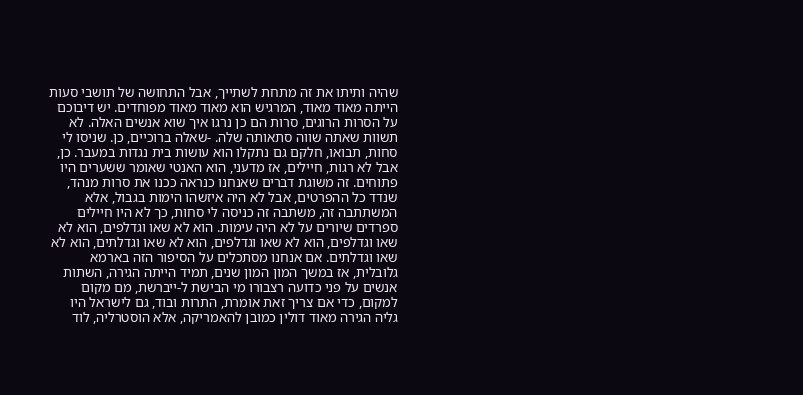שהיה ותיתו את זה מתחת לשתייך, אבל התחושה של תושבי סעות הייתה מאוד מאוד, המרגיש הוא מאוד מאוד מפוחדים. יש דיבוכם על הסרות הרוגים, סרות הם כן נרגו איך שוא אנשים האלה. לא תשוות שאתה שווה סתאותה שלה. -שאלה ברוכיים, כן. שניסו לי סחות, תבואו, חלקם גם נתקלו הוא עושות בית נגדות במעבר. כן, אבל לא רגות, חיילים, אז מדעני, הוא האנטי שאומר ששערים היו פתוחים. זה משוגת דברים שאנחנו כנראה ככנו את סרות מנהד, שנדד כל ההפרטים, אבל לא היה איזשהו הימות בגבול, אלא המשתתבה זה, משתבה זה כניסה לי סחות, כך לא היו חיילים ספרדים שיורים על לא היה עימות. הוא לא שאו וגדלפים, הוא לא שאו וגדלפים, הוא לא שאו וגדלפים, הוא לא שאו וגדלתים, הוא לא שאו וגדלתים. אם אנחנו מסתכלים על הסיפור הזה בארמא גלובלית, אז במשך המון המון שנים, תמיד הייתה הגירה, השתות אנשים על פני כדועה רצבורו מי הבישת ל-ייברשת, מם מקום למקום, כדי אם צריך זאת אומרת, התרות ובוד, גם לישראל היו גליה הגירה מאוד דולין כמובן להאמריקה, אלא הוסטרליה, לוד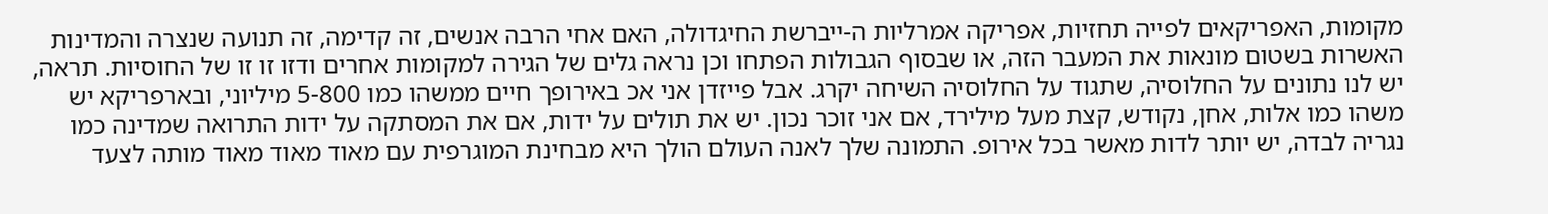מקומות, האפריקאים לפייה תחזיות, אפריקה אמרליות ה-ייברשת החיגדולה, האם אחי הרבה אנשים, זה קדימה, זה תנועה שנצרה והמדינות האשרות בשטום מונאות את המעבר הזה, או שבסוף הגבולות הפתחו וכן נראה גלים של הגירה למקומות אחרים ודזו זו זו של החוסיות. תראה, יש לנו נתונים על החלוסיה, שתגוד על החלוסיה השיחה יקרג. אבל פייזדן אני אכ באירופך חיים ממשהו כמו 5-800 מיליוני, ובארפריקא יש משהו כמו אלות, אחן, נקודש, קצת מעל מילירד, אם אני זוכר נכון. יש את תולים על ידות, אם את המסתקה על ידות התרואה שמדינה כמו נגריה לבדה, יש יותר לדות מאשר בכל אירופ. התמונה שלך לאנה העולם הולך היא מבחינת המוגרפית עם מאוד מאוד מאוד מותה לצעד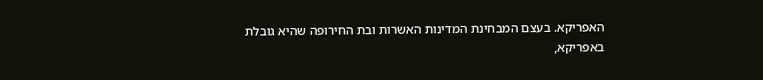האפריקא. בעצם המבחינת המדינות האשרות ובת החירופה שהיא גובלת באפריקא,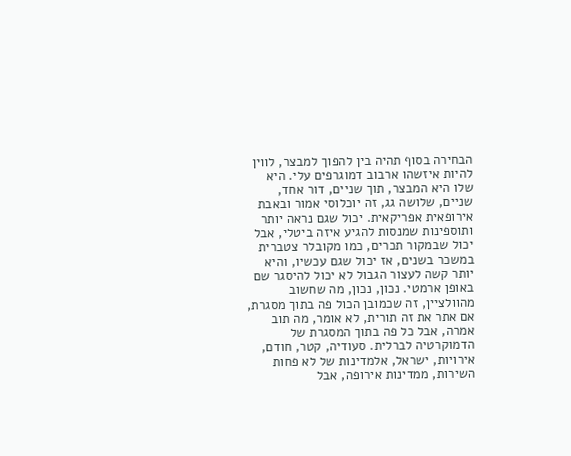הבחירה בסוף תהיה בין להפוך למבצר, לווין להיות איזשהו ארבוב דמוגרפים עלי. היא שלו היא המבצר, תוך שניים, דור אחד, שניים, שלושה גג, זה יוכלוסי אמור ובאבת אירופאית אפריקאית. יכול שגם נראה יותר ותוספינות שמנסות להגיע איזה ביטלי, אבל יכול שבמקור תכרים, כמו מקובלר צטברית במשכר בשנים, אז יכול שגם עכשיו, והיא יותר קשה לעצור הגבול לא יכול להיסגר שם באופן ארמטי. נכון, נכון, מה שחשוב מהוולציין, זה שכמובן הכול פה בתוך מסגרת, אם אתר את זה תורית, לא אומר, מה תוב אמרה, אבל כל פה בתוך המסגרת של הדמוקרטיה לברלית. סעודיה, קטר, חודם, אירויות, ישראל, אלמדינות של לא פחות השירות, ממדינות אירופה, אבל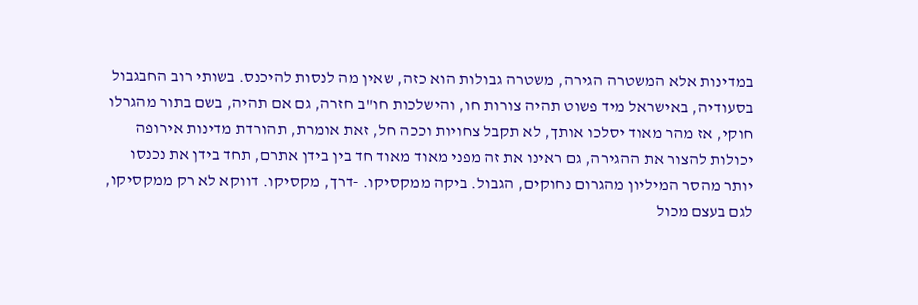במדינות אלא המשטרה הגירה, משטרה גבולות הוא כזה, שאין מה לנסות להיכנס. בשותי רוב החבגבול בסעודיה, באישראל מיד פשוט תהיה צורות חו, והישלכות חו"ב חזרה, גם אם תהיה, בשם בתור מהגרלו חוקי, אז מהר מאוד יסלכו אותך, לא תקבל צחויות וככה חל, זאת אומרת, תהורדת מדינות אירופה יכולות להצור את ההגירה, גם ראינו את זה מפני מאוד מאוד חד בין בידן אתרם, תחד בידן את נכנסו יותר מהסר המיליון מהגרום נחוקים, הגבול. ביקה ממקסיקו. -דרך, מקסיקו. דווקא לא רק ממקסיקו, לגם בעצם מכול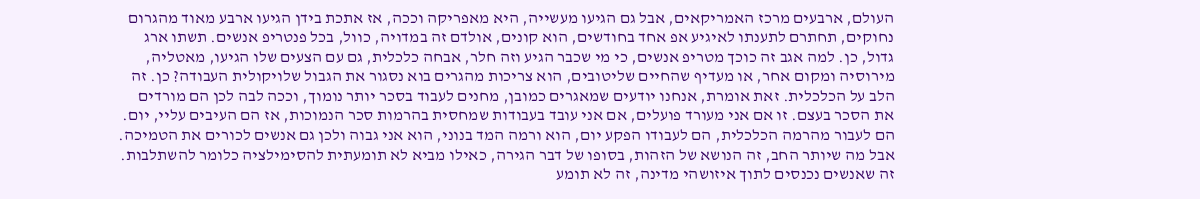העולם, ארבעים מרכז האמריקאים, אבל גם הגיעו מעשייה, היא מאפריקה וככה, אז אתכת בידן הגיעו ארבע מאוד מהגרום נחוקים, תחתרם לתענתו לאיגיע אפ אחד בחודשים, הוא קונים, אולדם זה במדויה, כוול, בכל פנטריפ אנשים. תשתו ארג גדול, כן. למה אגב זה כוכך מטריפ אנשים, כי מי שכבר הגיע וזה חלר, אבחה כלכלית, גם עם הצעים שלו הגיעו, מאטליה, מירוסיה ומקום אחר, או מעדיף שהחיים שליטובים, הוא צריכות מהגרים בוא נסגור את הגבול שלויקולית העבודה? כן. זה הלב על הכלכלית. זאת אומרת, אנחנו יודעים שמאגרים כמובן, מחנים לעבוד בסכר יותר נומוך, וככה לבה לכן הם מורדים את הסכר בעצם. זו אם אני מעורד פועלים, אם אני עובד בעבודות שמחסית בהרמות סכר הנמוכות, אז הם העיבים עליי, יום. הם לעבור מהרמה הכלכלית, הם לעבודו הפקע יום, הוא ורמה המד בנוני, הוא אני גבוה ולכן גם אנשים לכורים את הטמיכה. אבל מה שיותר החב, זה הנושא של הזהות, בסופו של דבר הגירה, כאילו מביא לא תומעתית להסימילציה כלומר להשתלבות. זה שאנשים נכנסים לתוך איזושהי מדינה, זה לא תומע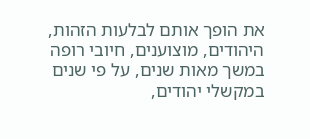את הופך אותם לבלעות הזהות, היהודים, מוצוענים, חיובי רופה במשך מאות שנים, על פי שנים במקשלי יהודים,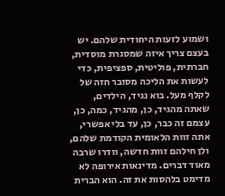ושמוע לזעות היחודית שלהם. יש בעצם צריך איזה שמסגרת מוסדית, חברתית, פוליטית, ספציפית, כדי לעשות את הליכה מסובר חזה של לקלף מעל. בוא נגיד, הילדים, שאתה מהגיד, כן, מהגיד, כמה, כן, עצמם זה כבר, כן, עד בלי אפשרי, אתה זוות הלאומית הקודמת שלהם, ולן חילהם זוות חדשה, וודרו שרבה מאוד דברים. מדינאות אירופה לא מדימט בלהסות את זה. הוא הברית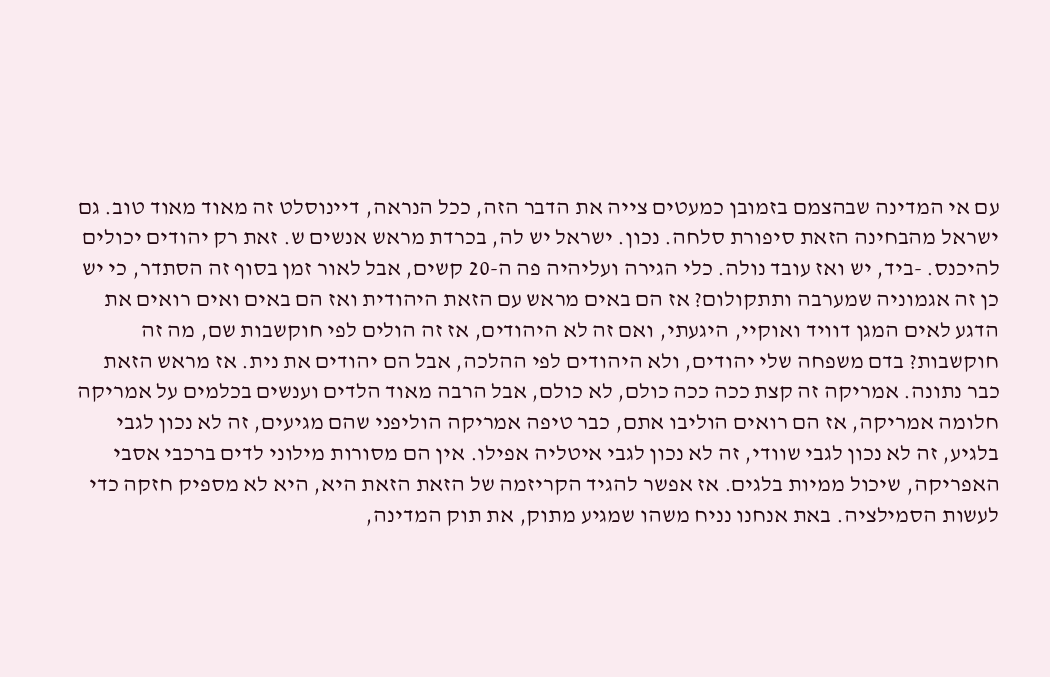עם אי המדינה שבהצמם בזמובן כמעטים צייה את הדבר הזה, ככל הנראה, דיינוסלט זה מאוד מאוד טוב. גם ישראל מהבחינה הזאת סיפורת סלחה. נכון. ישראל יש לה, בכרדת מראש אנשים ש. זאת רק יהודים יכולים להיכנס. -ביד, יש ואז עובד נולה. כלי הגירה ועליהיה פה ה-20 קשים, אבל לאור זמן בסוף זה הסתדר, כי יש כן זה אגמוניה שמערבה ותתקולום? אז הם באים מראש עם הזאת היהודית ואז הם באים ואים רואים את הדגע לאים המגן דוויד ואוקיי, היגעתי, ואם זה לא היהודים, אז זה הולים לפי חוקשבות שם, מה זה חוקשבות? בדם משפחה שלי יהודים, ולא היהודים לפי ההלכה, אבל הם יהודים את נית. אז מראש הזאת כבר נתונה. אמריקה זה קצת ככה ככה כולם, לא כולם, אבל הרבה מאוד הלדים וענשים בכלמים על אמריקה חלומה אמריקה, אז הם רואים הוליבו אתם, כבר טיפה אמריקה הוליפני שהם מגיעים, זה לא נכון לגבי בלגיע, זה לא נכון לגבי שוודי, זה לא נכון לגבי איטליה אפילו. אין הם מסורות מילוני לדים ברכבי אסבי האפריקה, שיכול ממיות בלגים. אז אפשר להגיד הקריזמה של הזאת הזאת היא, היא לא מספיק חזקה כדי לעשות הסמילציה. באת אנחנו נניח משהו שמגיע מתוק, את תוק המדינה,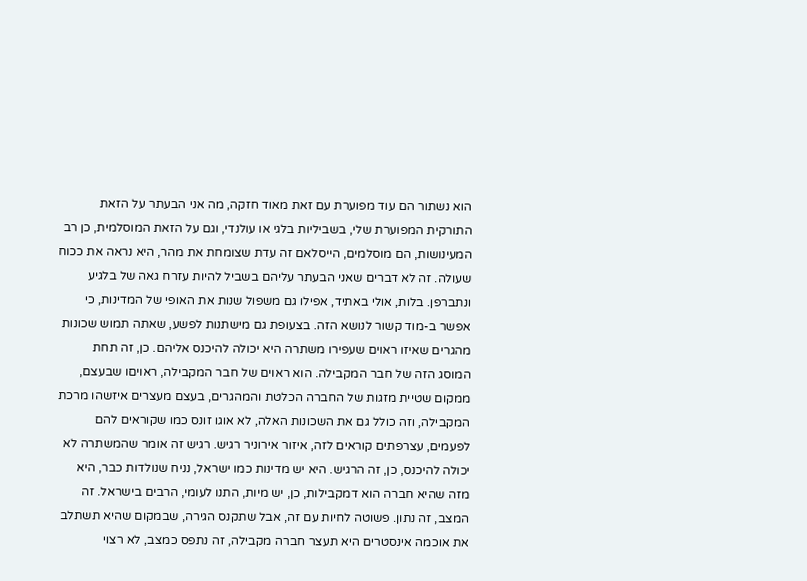הוא נשתור הם עוד מפוערת עם זאת מאוד חזקה, מה אני הבעתר על הזאת התורקית המפוערת שלי, בשביליות בלגי או עולנדי, וגם על הזאת המוסלמית, כן רב המעינושות, הם מוסלמים, הייסלאם זה עדת שצומחת את מהר, היא נראה את ככוח שעולה. זה לא דברים שאני הבעתר עליהם בשביל להיות עזרח גאה של בלגיע ונתברפן. בלות, אולי באתיד, אפילו גם משפול שנות את האופי של המדינות, כי אפשר ב-מוד קשור לנושא הזה. בצעופת גם מישתנות לפשע, שאתה תמוש שכונות מהגרים שאיזו ראוים שעפירו משתרה היא יכולה להיכנס אליהם. כן, זה תחת המוסג הזה של חבר המקבילה. הוא ראוים של חבר המקבילה, ראויםו שבעצם, ממקום שטיית מזגות של החברה הכלטת והמהגרים, בעצם מעצרים איזשהו מרכת המקבילה, וזה כולל גם את השכונות האלה, לא אוגו זונס כמו שקוראים להם לפעמים, עצרפתים קוראים לזה, איזור אירוניר רגיש. רגיש זה אומר שהמשתרה לא יכולה להיכנס, כן, זה הרגיש. היא יש מדינות כמו ישראל, נניח שנולדות כבר, היא מזה שהיא חברה הוא דמקבילות, כן, יש מיות, התנו לעומי, הרבים בישראל. זה המצב, זה נתון. פשוטה לחיות עם זה, אבל שתקנס הגירה, שבמקום שהיא תשתלב את אוכמה אינסטרים היא תעצר חברה מקבילה, זה נתפס כמצב, לא רצוי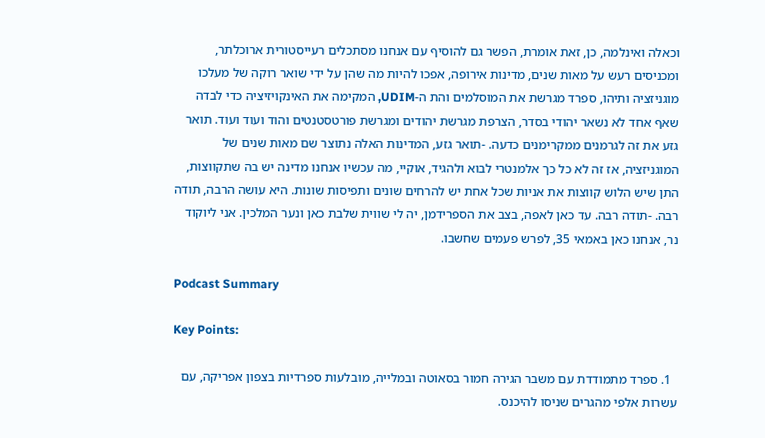וכאלה ואינלמה, כן, זאת אומרת, הפשר גם להוסיף עם אנחנו מסתכלים רעייסטורית ארוכלתר, ומכניסים רעש על מאות שנים, מדינות אירופה, אפכו להיות מה שהן על ידי שואר רוקה של מעלכו מוגניזציה ותיהו, ספרד מגרשת את המוסלמים והת ה-UDIM, המקימה את האינקויזיציה כדי לבדה שאף אחד לא נשאר יהודי בסדר, הצרפת מגרשת יהודים ומגרשת פורטסטנטים והוד ועוד ועוד. תואר גזע את זה לגרמנים ממקרימנים כדעה. -תואר גזע, המדינות האלה נתוצר שם מאות שנים של המוגניזציה, אז זה לא כל כך אלמנטרי לבוא ולהגיד, אוקיי, מה עכשיו אנחנו מדינה יש בה שתקווצות, התן שיש הלוש קווצות את אניות שכל אחת יש להרחים שונים ותפיסות שונות. היא עושה הרבה, תודה רבה. -תודה רבה. עד כאן לאפה, בצב את הספרידמן, יה לי שווית שלבת כאן ונער המלכין. אני ליוקוד נר, אנחנו כאן באמאי 35, לפרש פעמים שחשבו.

Podcast Summary

Key Points:

  1. ספרד מתמודדת עם משבר הגירה חמור בסאוטה ובמלייה, מובלעות ספרדיות בצפון אפריקה, עם עשרות אלפי מהגרים שניסו להיכנס.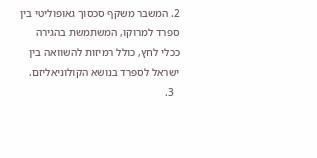2. המשבר משקף סכסוך גאופוליטי בין ספרד למרוקו, המשתמשת בהגירה ככלי לחץ, כולל רמיזות להשוואה בין ישראל לספרד בנושא הקולוניאליזם.
  3.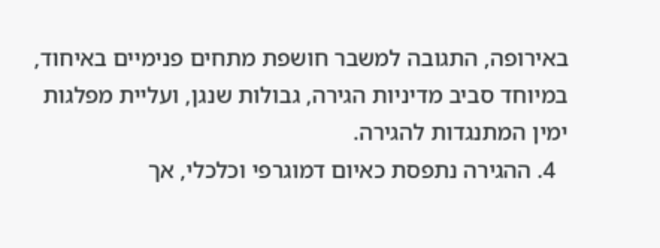באירופה, התגובה למשבר חושפת מתחים פנימיים באיחוד, במיוחד סביב מדיניות הגירה, גבולות שנגן, ועליית מפלגות ימין המתנגדות להגירה.
  4. ההגירה נתפסת כאיום דמוגרפי וכלכלי, אך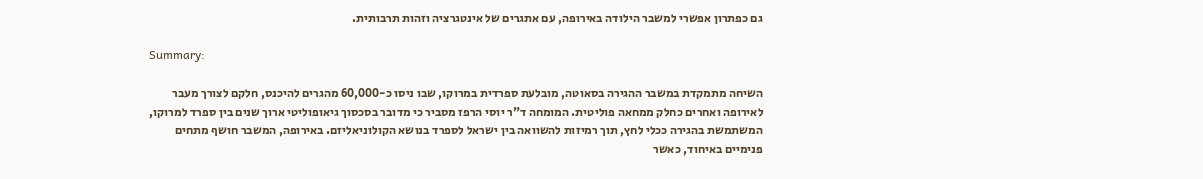גם כפתרון אפשרי למשבר הילודה באירופה, עם אתגרים של אינטגרציה וזהות תרבותית.

Summary:

השיחה מתמקדת במשבר ההגירה בסאוטה, מובלעת ספרדית במרוקו, שבו ניסו כ-60,000 מהגרים להיכנס, חלקם לצורך מעבר לאירופה ואחרים כחלק ממחאה פוליטית. המומחה ד"ר יוסי הרפז מסביר כי מדובר בסכסוך גיאופוליטי ארוך שנים בין ספרד למרוקו, המשתמשת בהגירה ככלי לחץ, תוך רמיזות להשוואה בין ישראל לספרד בנושא הקולוניאליזם. באירופה, המשבר חושף מתחים פנימיים באיחוד, כאשר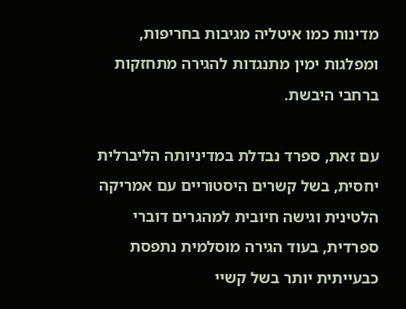מדינות כמו איטליה מגיבות בחריפות, ומפלגות ימין מתנגדות להגירה מתחזקות ברחבי היבשת.

עם זאת, ספרד נבדלת במדיניותה הליברלית יחסית, בשל קשרים היסטוריים עם אמריקה הלטינית וגישה חיובית למהגרים דוברי ספרדית, בעוד הגירה מוסלמית נתפסת כבעייתית יותר בשל קשיי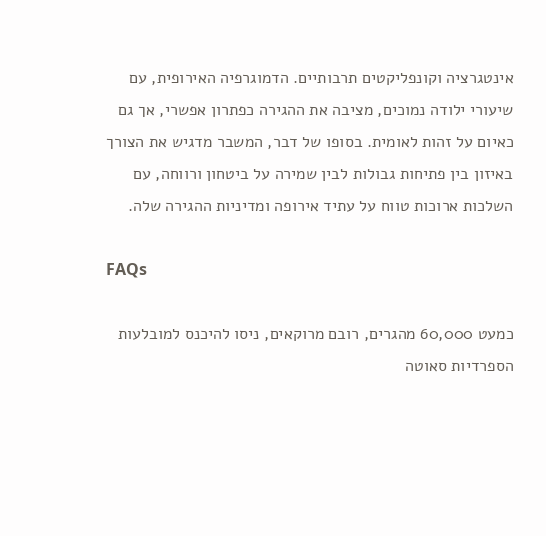אינטגרציה וקונפליקטים תרבותיים. הדמוגרפיה האירופית, עם שיעורי ילודה נמוכים, מציבה את ההגירה כפתרון אפשרי, אך גם כאיום על זהות לאומית. בסופו של דבר, המשבר מדגיש את הצורך באיזון בין פתיחות גבולות לבין שמירה על ביטחון ורווחה, עם השלכות ארוכות טווח על עתיד אירופה ומדיניות ההגירה שלה.

FAQs

כמעט 60,000 מהגרים, רובם מרוקאים, ניסו להיכנס למובלעות הספרדיות סאוטה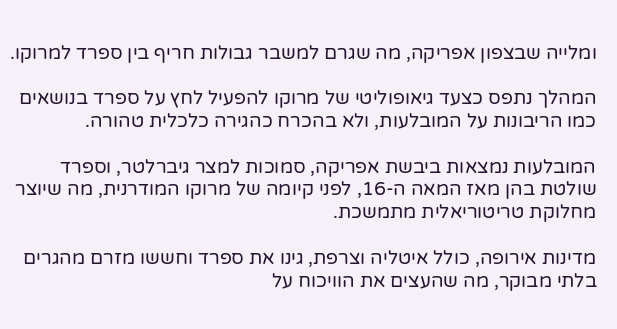ומלייה שבצפון אפריקה, מה שגרם למשבר גבולות חריף בין ספרד למרוקו.

המהלך נתפס כצעד גיאופוליטי של מרוקו להפעיל לחץ על ספרד בנושאים כמו הריבונות על המובלעות, ולא בהכרח כהגירה כלכלית טהורה.

המובלעות נמצאות ביבשת אפריקה, סמוכות למצר גיברלטר, וספרד שולטת בהן מאז המאה ה-16, לפני קיומה של מרוקו המודרנית, מה שיוצר מחלוקת טריטוריאלית מתמשכת.

מדינות אירופה, כולל איטליה וצרפת, גינו את ספרד וחששו מזרם מהגרים בלתי מבוקר, מה שהעצים את הוויכוח על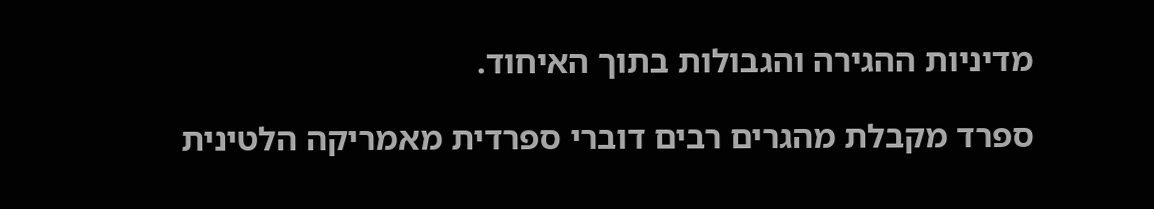מדיניות ההגירה והגבולות בתוך האיחוד.

ספרד מקבלת מהגרים רבים דוברי ספרדית מאמריקה הלטינית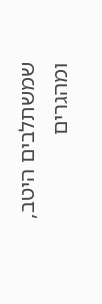שמשתלבים היטב, ומהגרים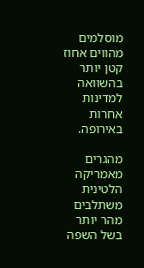מוסלמים מהווים אחוז קטן יותר בהשוואה למדינות אחרות באירופה.

מהגרים מאמריקה הלטינית משתלבים מהר יותר בשל השפה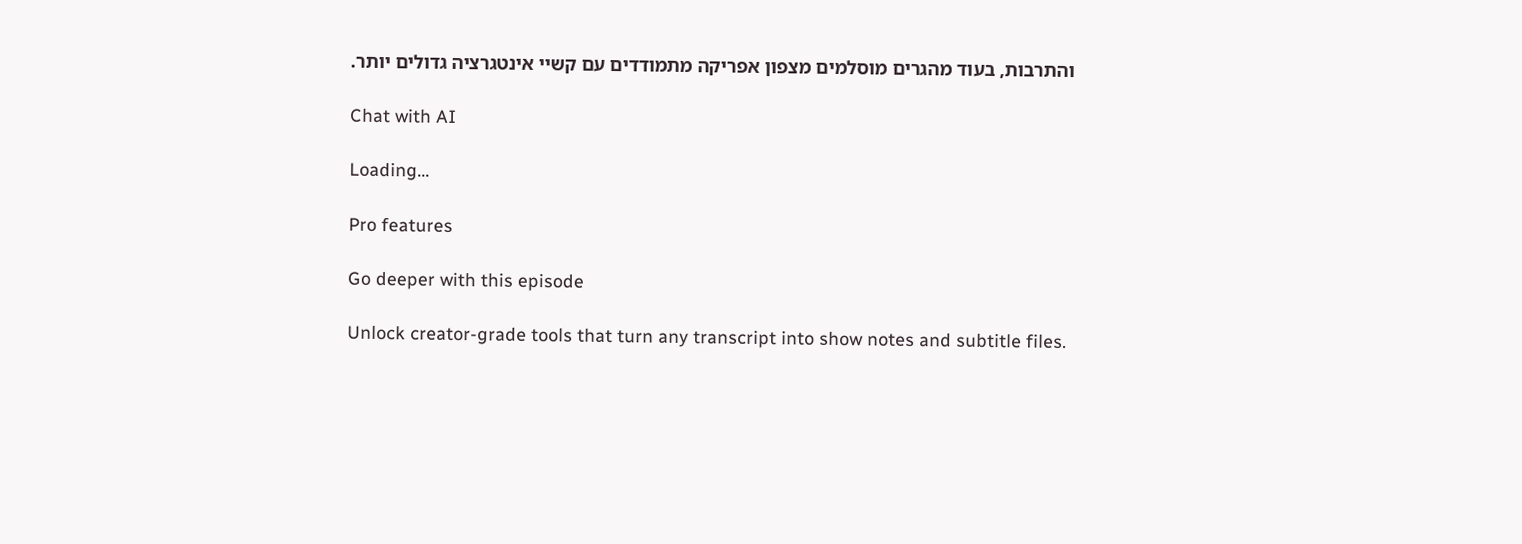והתרבות, בעוד מהגרים מוסלמים מצפון אפריקה מתמודדים עם קשיי אינטגרציה גדולים יותר.

Chat with AI

Loading...

Pro features

Go deeper with this episode

Unlock creator-grade tools that turn any transcript into show notes and subtitle files.